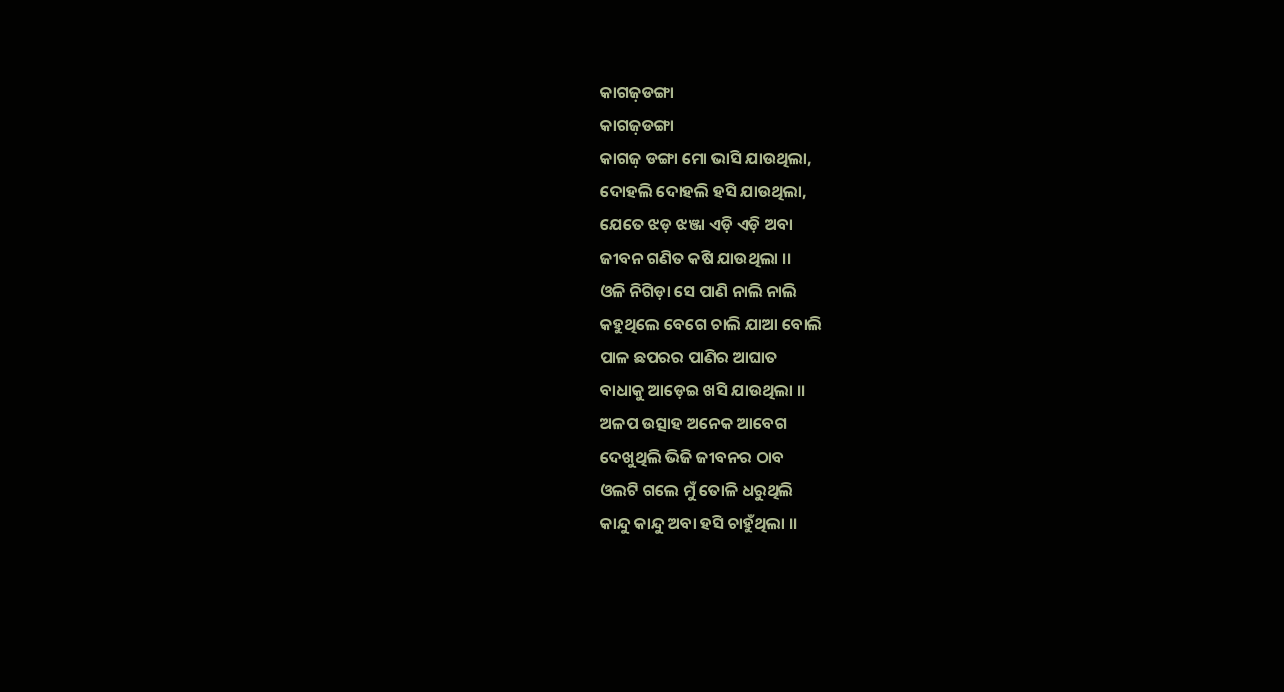କାଗଜ଼ଡଙ୍ଗା
କାଗଜ଼ଡଙ୍ଗା
କାଗଜ଼ ଡଙ୍ଗା ମୋ ଭାସି ଯାଉଥିଲା,
ଦୋହଲି ଦୋହଲି ହସି ଯାଉଥିଲା,
ଯେତେ ଝଡ଼ ଝଞ୍ଜା ଏଡ଼ି ଏଡ଼ି ଅବା
ଜୀବନ ଗଣିତ କଷି ଯାଉଥିଲା ।।
ଓଳି ନିଗିଡ଼ା ସେ ପାଣି ନାଲି ନାଲି
କହୁଥିଲେ ବେଗେ ଚାଲି ଯାଆ ବୋଲି
ପାଳ ଛପରର ପାଣିର ଆଘାତ
ବାଧାକୁ ଆଡ଼େଇ ଖସି ଯାଉଥିଲା ।।
ଅଳପ ଉତ୍ସାହ ଅନେକ ଆବେଗ
ଦେଖୁଥିଲି ଭିଜି ଜୀବନର ଠାବ
ଓଲଟି ଗଲେ ମୁଁ ତୋଳି ଧରୁଥିଲି
କାନ୍ଦୁ କାନ୍ଦୁ ଅବା ହସି ଚାହୁଁଥିଲା ।।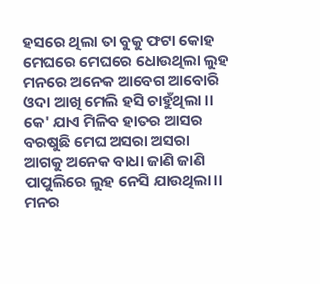ହସରେ ଥିଲା ତା ବୁକୁ ଫଟା କୋହ
ମେଘରେ ମେଘରେ ଧୋଉଥିଲା ଲୁହ
ମନରେ ଅନେକ ଆବେଗ ଆବୋରି
ଓଦା ଆଖି ମେଲି ହସି ଚାହୁଁଥିଲା ।।
କେ' ଯାଏ ମିଳିବ ହାତର ଆସର
ବରଷୁଛି ମେଘ ଅସରା ଅସରା
ଆଗକୁ ଅନେକ ବାଧା ଜାଣି ଜାଣି
ପାପୁଲିରେ ଲୁହ ନେସି ଯାଉଥିଲା।।
ମନର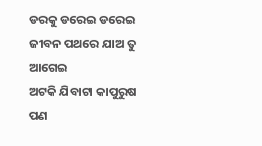ଡରକୁ ଡରେଇ ଡରେଇ
ଜୀବନ ପଥରେ ଯାଅ ତୁ ଆଗେଇ
ଅଟକି ଯିବାଟା କାପୁରୁଷ ପଣ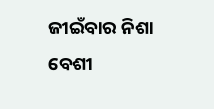ଜୀଇଁବାର ନିଶା ବେଶୀ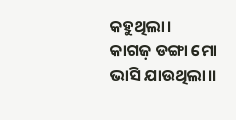କହୁଥିଲା।
କାଗଜ଼ ଡଙ୍ଗା ମୋ ଭାସି ଯାଉଥିଲା।।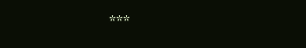***